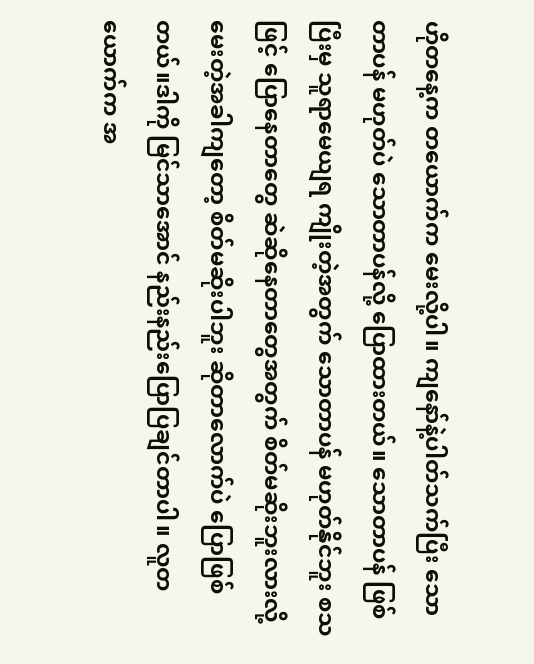ဟိုတနေ့က တယောက်က မေးလို့ပါ။ ကျနော်နဲ့ပါတ်သက်ပြီး သောတာပန် မဟုတ်ပဲ သောတာပန်လို့ ပြောထားတယ်။ သောတာပန် ဖြစ်ပြီးမှ သူရာမေယျရ ကျိုးတဲ့အတွက် သောတာပန် မဟုတ်နိုင်ဘူး စသဖြင့် ပြောနေတာတွေ ဆဲဆိုနေတာတွေအတွက် စိတ်မဆိုးဘူးလားလို့ မေးတဲ့အခါကျတော့ စိတ်မဆိုးပါဘူး ဆိုတာလောက်ပဲ ပြောဖြစ်တယ်။ဒါကို မြင်သာအောင် နည်းနည်းပြောပြချင်တာပါ။ လူတယောက်က အ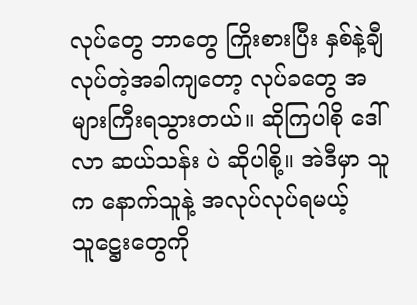လုပ်တွေ ဘာတွေ ကြိုးစားပြီး နှစ်နဲ့ချီ လုပ်တဲ့အခါကျတော့ လုပ်ခတွေ အများကြီးရသွားတယ်။ ဆိုကြပါစို ဒေါ်လာ ဆယ်သန်း ပဲ ဆိုပါစို့။ အဲဒီမှာ သူက နောက်သူနဲ့ အလုပ်လုပ်ရမယ့် သူဋ္ဌေးတွေကို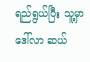ရည်ရွယ်ပြီး သူ့မှာ ဒေါ်လာ ဆယ်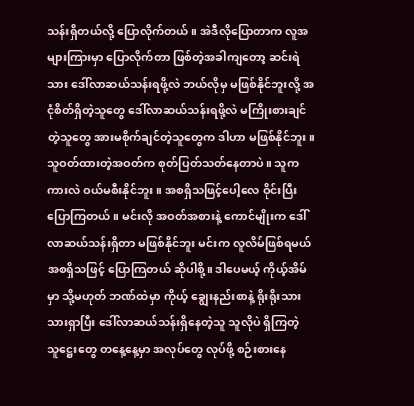သန်းရှိတယ်လို့ ပြောလိုက်တယ်။ အဲဒီလိုပြောတာက လူအများကြားမှာ ပြောလိုက်တာ ဖြစ်တဲ့အခါကျတော့ ဆင်းရဲသား ဒေါ်လာဆယ်သန်းရဖို့လဲ ဘယ်လိုမှ မဖြစ်နိုင်ဘူးလို့ အငုံစိတ်ရှိတဲ့သူတွေ ဒေါ်လာဆယ်သန်းရဖို့လဲ မကြိုးစားချင်တဲ့သူတွေ အားမစိုက်ချင်တဲ့သူတွေက ဒါဟာ မဖြစ်နိုင်ဘူး။ သူဝတ်ထားတဲ့အဝတ်က စုတ်ပြတ်သတ်နေတာပဲ။ သူက ကားလဲ ဝယ်မစီးနိုင်ဘူး။ အစရှိသဖြင့်ပေါ့လေ ဝိုင်းပြီးပြောကြတယ်။ မင်းလို အဝတ်အစားနဲ့ ကောင်မျိုးက ဒေါ်လာဆယ်သန်းရှိတာ မဖြစ်နိုင်ဘူး မင်းက လူလိမ်ဖြစ်ရမယ် အစရှိသဖြင့် ပြောကြတယ် ဆိုပါစို့။ ဒါပေမယ့် ကိုယ့်အိမ်မှာ သို့မဟုတ် ဘဏ်ထဲမှာ ကိုယ့် ချွေးနည်းစာနဲ့ ရိုးရိုးသားသားရှာပြီး ဒေါ်လာဆယ်သန်းရှိနေတဲ့သူ သူလိုပဲ ရှိကြတဲ့ သူဋ္ဌေးတွေ တနေ့နေ့မှာ အလုပ်တွေ လုပ်ဖို့ စဉ်းစားနေ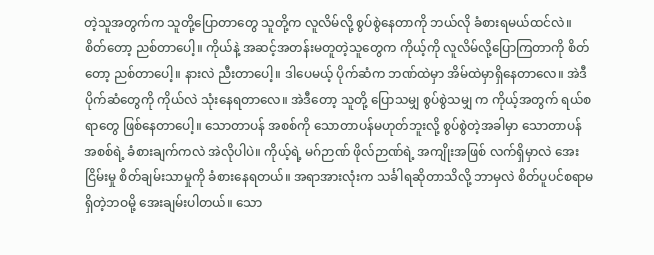တဲ့သူအတွက်က သူတို့ပြောတာတွေ သူတို့က လူလိမ်လို့ စွပ်စွဲနေတာကို ဘယ်လို ခံစားရမယ်ထင်လဲ။ စိတ်တော့ ညစ်တာပေါ့။ ကိုယ်နဲ့ အဆင့်အတန်းမတူတဲ့သူတွေက ကိုယ့်ကို လူလိမ်လို့ပြောကြတာကို စိတ်တော့ ညစ်တာပေါ့။ နားလဲ ညီးတာပေါ့။ ဒါပေမယ့် ပိုက်ဆံက ဘဏ်ထဲမှာ အိမ်ထဲမှာရှိနေတာလေ။ အဲဒီပိုက်ဆံတွေကို ကိုယ်လဲ သုံးနေရတာလေ။ အဲဒီတော့ သူတို့ ပြောသမျှ စွပ်စွဲသမျှ က ကိုယ့်အတွက် ရယ်စရာတွေ ဖြစ်နေတာပေါ့။ သောတာပန် အစစ်ကို သောတာပန်မဟုတ်ဘူးလို့ စွပ်စွဲတဲ့အခါမှာ သောတာပန် အစစ်ရဲ့ ခံစားချက်ကလဲ အဲလိုပါပဲ။ ကိုယ့်ရဲ့ မဂ်ဉာဏ် ဖိုလ်ဉာဏ်ရဲ့ အကျိုးအဖြစ် လက်ရှိမှာလဲ အေးငြိမ်းမှု စိတ်ချမ်းသာမှုကို ခံစားနေရတယ်။ အရာအားလုံးက သင်္ခါရဆိုတာသိလို့ ဘာမှလဲ စိတ်ပူပင်စရာမရှိတဲ့ဘဝမို့ အေးချမ်းပါတယ်။ သော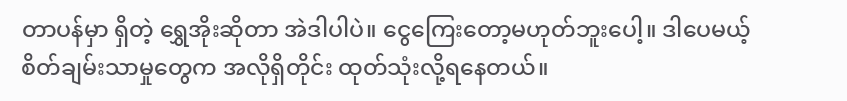တာပန်မှာ ရှိတဲ့ ရွှေအိုးဆိုတာ အဲဒါပါပဲ။ ငွေကြေးတော့မဟုတ်ဘူးပေါ့။ ဒါပေမယ့် စိတ်ချမ်းသာမှုတွေက အလိုရှိတိုင်း ထုတ်သုံးလို့ရနေတယ်။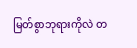မြတ်စွာဘုရားကိုလဲ တ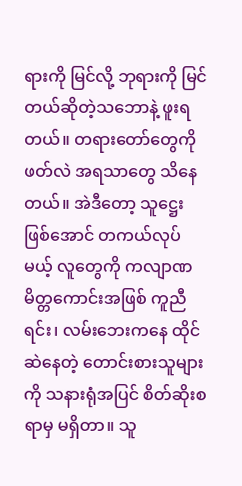ရားကို မြင်လို့ ဘုရားကို မြင်တယ်ဆိုတဲ့သဘောနဲ့ ဖူးရတယ်။ တရားတော်တွေကိုဖတ်လဲ အရသာတွေ သိနေတယ်။ အဲဒီတော့ သူဋ္ဌေးဖြစ်အောင် တကယ်လုပ်မယ့် လူတွေကို ကလျာဏမိတ္တကောင်းအဖြစ် ကူညီရင်း၊ လမ်းဘေးကနေ ထိုင်ဆဲနေတဲ့ တောင်းစားသူများကို သနားရုံအပြင် စိတ်ဆိုးစရာမှ မရှိတာ။ သူ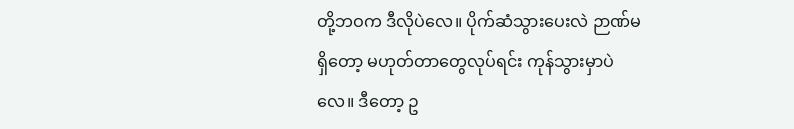တို့ဘဝက ဒီလိုပဲလေ။ ပိုက်ဆံသွားပေးလဲ ဉာဏ်မရှိတော့ မဟုတ်တာတွေလုပ်ရင်း ကုန်သွားမှာပဲလေ။ ဒီတော့ ဥ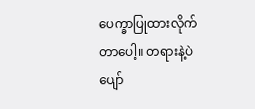ပေက္ခာပြုထားလိုက်တာပေါ့။ တရားနဲ့ပဲ ပျော်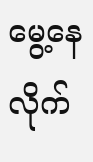မွေ့နေလိုက်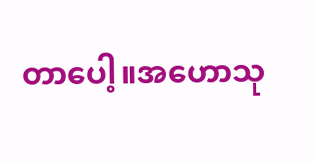တာပေါ့။အဟောသု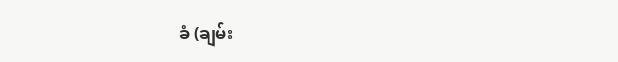ခံ (ချမ်း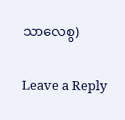သာလေစွ)


Leave a Reply